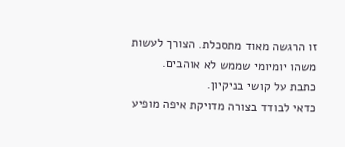זו הרגשה מאוד מתסכלת. הצורך לעשות משהו יומיומי שממש לא אוהבים.
כתבת על קושי בניקיון.
כדאי לבודד בצורה מדויקת איפה מופיע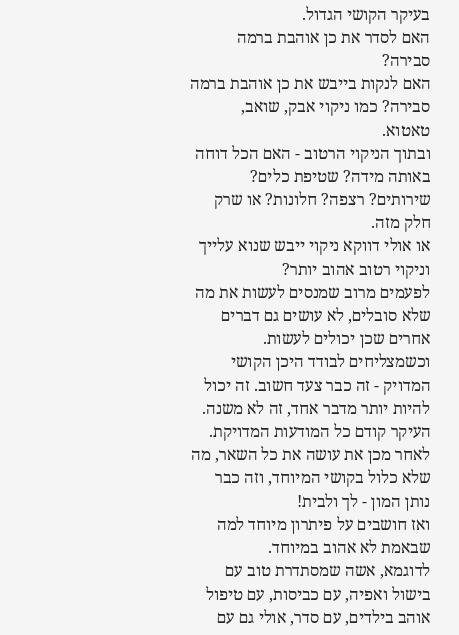בעיקר הקושי הגדול.
האם לסדר את כן אוהבת ברמה סבירה?
האם לנקות בייבש את כן אוהבת ברמה סבירה? כמו ניקוי אבק, שואב, טאטוא.
ובתוך הניקוי הרטוב - האם הכל דוחה באותה מידה? שטיפת כלים? שירותים? רצפה? חלונות? או שרק חלק מזה.
או אולי דווקא ניקוי ייבש שנוא עלייך וניקוי רטוב אהוב יותר?
לפעמים מרוב שמנסים לעשות את מה שלא סובלים, לא עושים גם דברים אחרים שכן יכולים לעשות.
וכשמצליחים לבודד היכן הקושי המדויק - זה כבר צעד חשוב. זה יכול להיות יותר מדבר אחד, זה לא משנה. העיקר קודם כל המודעות המדויקת.
לאחר מכן את עושה את כל השאר, מה שלא כלול בקושי המיוחד, וזה כבר נותן המון - לך ולבית!
ואז חושבים על פיתרון מיוחד למה שבאמת לא אהוב במיוחד.
לדוגמא, אשה שמסתדרת טוב עם בישול ואפיה, עם כביסות, עם טיפול אוהב בילדים, עם סדר, אולי גם עם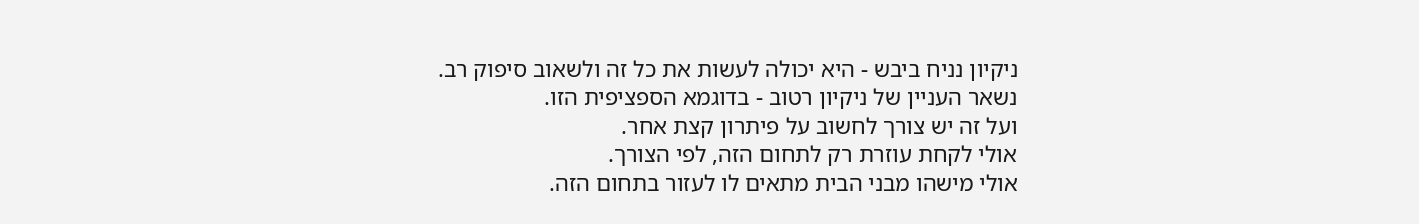ניקיון נניח ביבש - היא יכולה לעשות את כל זה ולשאוב סיפוק רב.
נשאר העניין של ניקיון רטוב - בדוגמא הספציפית הזו.
ועל זה יש צורך לחשוב על פיתרון קצת אחר.
אולי לקחת עוזרת רק לתחום הזה, לפי הצורך.
אולי מישהו מבני הבית מתאים לו לעזור בתחום הזה.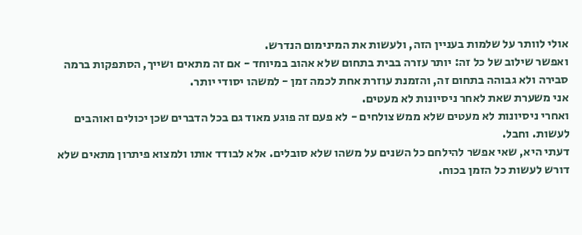אולי לוותר על שלמות בעניין הזה, ולעשות את המינימום הנדרש.
ואפשר שילוב של כל זה: יותר עזרה בבית בתחום שלא אהוב במיוחד - אם זה מתאים ושייך, הסתפקות ברמה סבירה ולא גבוהה בתחום זה, והזמנת עוזרת אחת לכמה זמן - למשהו יסודי יותר.
אני משערת שאת לאחר ניסיונות לא מעטים.
ואחרי ניסיונות לא מעטים שלא ממש צולחים - לא פעם זה פוגע מאוד גם בכל הדברים שכן יכולים ואוהבים לעשות. וחבל.
דעתי היא, שאי אפשר להילחם כל השנים על משהו שלא סובלים. אלא לבודד אותו ולמצוא פיתרון מתאים שלא דורש לעשות כל הזמן בכוח.